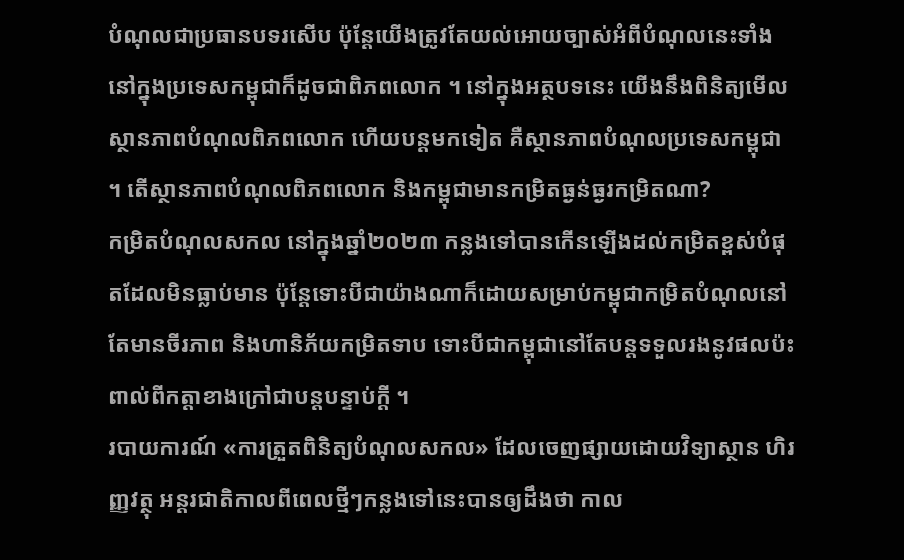បំណុលជាប្រធានបទរសើប ប៉ុន្តែយើងត្រូវតែយល់អោយច្បាស់អំពីបំណុលនេះទាំងនៅក្នុងប្រទេសកម្ពុជាក៏ដូចជាពិភពលោក ។ នៅក្នុងអត្ថបទនេះ យើងនឹងពិនិត្យមើលស្ថានភាពបំណុលពិភពលោក ហើយបន្តមកទៀត គឺស្ថានភាពបំណុលប្រទេសកម្ពុជា ។ តើស្ថានភាពបំណុលពិភពលោក និងកម្ពុជាមានកម្រិតធ្ងន់ធ្ងរកម្រិតណា?
កម្រិតបំណុលសកល នៅក្នុងឆ្នាំ២០២៣ កន្លងទៅបានកើនឡើងដល់កម្រិតខ្ពស់បំផុតដែលមិនធ្លាប់មាន ប៉ុន្តែទោះបីជាយ៉ាងណាក៏ដោយសម្រាប់កម្ពុជាកម្រិតបំណុលនៅតែមានចីរភាព និងហានិភ័យកម្រិតទាប ទោះបីជាកម្ពុជានៅតែបន្តទទួលរងនូវផលប៉ះពាល់ពីកត្តាខាងក្រៅជាបន្តបន្ទាប់ក្តី ។
របាយការណ៍ «ការត្រួតពិនិត្យបំណុលសកល» ដែលចេញផ្សាយដោយវិទ្យាស្ថាន ហិរញ្ញវត្ថុ អន្តរជាតិកាលពីពេលថ្មីៗកន្លងទៅនេះបានឲ្យដឹងថា កាល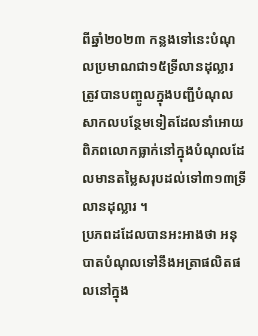ពីឆ្នាំ២០២៣ កន្លងទៅនេះបំណុលប្រមាណជា១៥ទ្រីលានដុល្លារ ត្រូវបានបញ្ចូលក្នុងបញ្ជីបំណុលសាកលបន្ថែមទៀតដែលនាំអោយពិភពលោកធ្លាក់នៅក្នុងបំណុលដែលមានតម្លៃសរុបដល់ទៅ៣១៣ទ្រីលានដុល្លារ ។
ប្រភពដដែលបានអះអាងថា អនុបាតបំណុលទៅនឹងអត្រាផលិតផលនៅក្នុង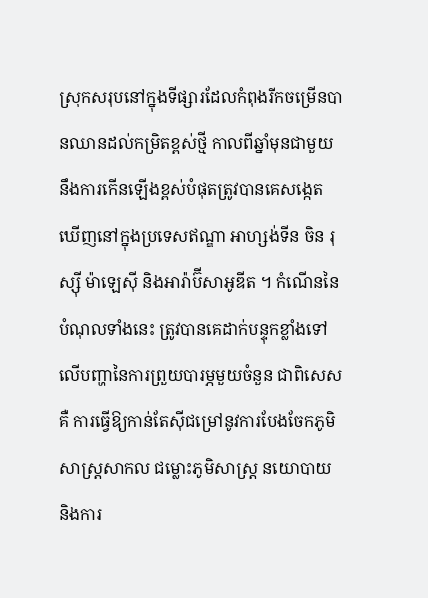ស្រុកសរុបនៅក្នុងទីផ្សារដែលកំពុងរីកចម្រើនបានឈានដល់កម្រិតខ្ពស់ថ្មី កាលពីឆ្នាំមុនជាមួយនឹងការកើនឡើងខ្ពស់បំផុតត្រូវបានគេសង្កេតឃើញនៅក្នុងប្រទេសឥណ្ឌា អាហ្សង់ទីន ចិន រុស្ស៊ី ម៉ាឡេស៊ី និងអារ៉ាប៊ីសាអូឌីត ។ កំណើននៃបំណុលទាំងនេះ ត្រូវបានគេដាក់បន្ទុកខ្លាំងទៅលើបញ្ហានៃការព្រួយបារម្ភមួយចំនួន ជាពិសេសគឺ ការធ្វើឱ្យកាន់តែស៊ីជម្រៅនូវការបែងចែកភូមិសាស្ត្រសាកល ជម្លោះភូមិសាស្ត្រ នយោបាយ និងការ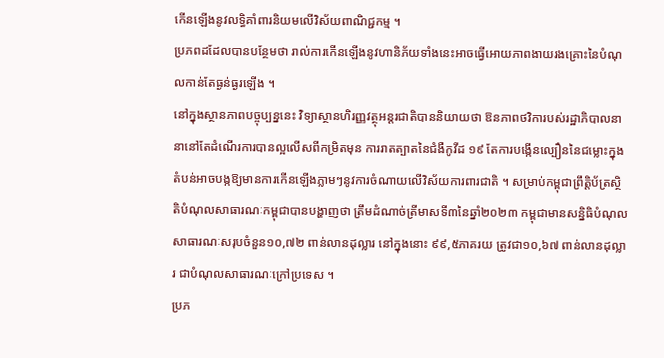កើនឡើងនូវលទ្ធិគាំពារនិយមលើវិស័យពាណិជ្ជកម្ម ។
ប្រភពដដែលបានបន្ថែមថា រាល់ការកើនឡើងនូវហានិភ័យទាំងនេះអាចធ្វើអោយភាពងាយរងគ្រោះនៃបំណុលកាន់តែធ្ងន់ធ្ងរឡើង ។
នៅក្នុងស្ថានភាពបច្ចុប្បន្ននេះ វិទ្យាស្ថានហិរញ្ញវត្ថុអន្តរជាតិបាននិយាយថា ឱនភាពថវិការបស់រដ្ឋាភិបាលនានានៅតែដំណើរការបានល្អលើសពីកម្រិតមុន ការរាតត្បាតនៃជំងឺកូវីដ ១៩ តែការបង្កើនល្បឿននៃជម្លោះក្នុងតំបន់អាចបង្កឱ្យមានការកើនឡើងភ្លាមៗនូវការចំណាយលើវិស័យការពារជាតិ ។ សម្រាប់កម្ពុជាព្រឹត្តិប័ត្រស្ថិតិបំណុលសាធារណៈកម្ពុជាបានបង្ហាញថា ត្រឹមដំណាច់ត្រីមាសទី៣នៃឆ្នាំ២០២៣ កម្ពុជាមានសន្និធិបំណុលសាធារណៈសរុបចំនួន១០,៧២ ពាន់លានដុល្លារ នៅក្នុងនោះ ៩៩,៥ភាគរយ ត្រូវជា១០,៦៧ ពាន់លានដុល្លារ ជាបំណុលសាធារណៈក្រៅប្រទេស ។
ប្រភ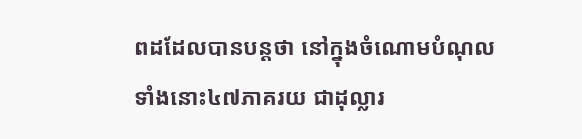ពដដែលបានបន្តថា នៅក្នុងចំណោមបំណុលទាំងនោះ៤៧ភាគរយ ជាដុល្លារ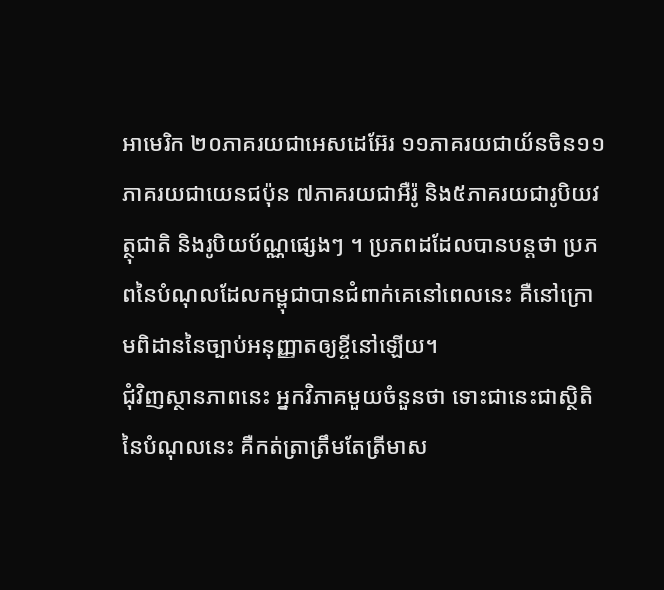អាមេរិក ២០ភាគរយជាអេសដេអ៊ែរ ១១ភាគរយជាយ័នចិន១១ភាគរយជាយេនជប៉ុន ៧ភាគរយជាអឺរ៉ូ និង៥ភាគរយជារូបិយវត្ថុជាតិ និងរូបិយប័ណ្ណផ្សេងៗ ។ ប្រភពដដែលបានបន្តថា ប្រភពនៃបំណុលដែលកម្ពុជាបានជំពាក់គេនៅពេលនេះ គឺនៅក្រោមពិដាននៃច្បាប់អនុញ្ញាតឲ្យខ្ចីនៅឡើយ។
ជុំវិញស្ថានភាពនេះ អ្នកវិភាគមួយចំនួនថា ទោះជានេះជាស្ថិតិនៃបំណុលនេះ គឺកត់ត្រាត្រឹមតែត្រីមាស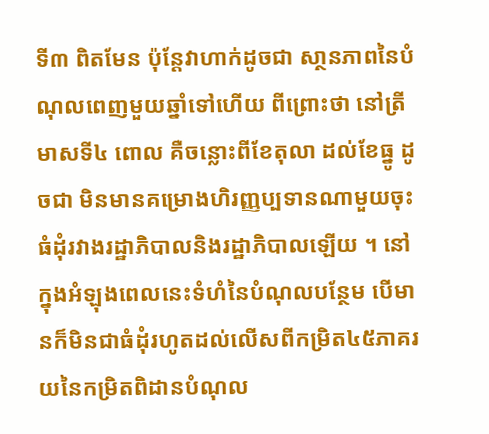ទី៣ ពិតមែន ប៉ុន្តែវាហាក់ដូចជា សា្ថនភាពនៃបំណុលពេញមួយឆ្នាំទៅហើយ ពីព្រោះថា នៅត្រីមាសទី៤ ពោល គឺចន្លោះពីខែតុលា ដល់ខែធ្នូ ដូចជា មិនមានគម្រោងហិរញ្ញប្បទានណាមួយចុះធំដុំរវាងរដ្ឋាភិបាលនិងរដ្ឋាភិបាលឡើយ ។ នៅក្នុងអំឡុងពេលនេះទំហំនៃបំណុលបន្ថែម បើមានក៏មិនជាធំដុំរហូតដល់លើសពីកម្រិត៤៥ភាគរយនៃកម្រិតពិដានបំណុល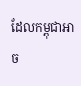ដែលកម្ពុជាអាច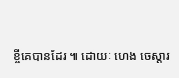ខ្ចីគេបានដែរ ៕ ដោយៈ ហេង ចេស្តារ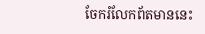ចែករំលែកព័តមាននេះ